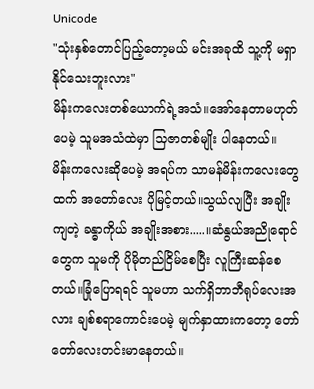Unicode
"သုံးနှစ်တောင်ပြည့်တော့မယ် မင်းအခုထိ သူ့ကို မရှာနိုင်သေးဘူးလား"
မိန်းကလေးတစ်ယောက်ရဲ့အသံ။အော်နေတာမဟုတ်ပေမဲ့ သူမအသံထဲမှာ သြဇာတစ်မျိုး ပါနေတယ်။
မိန်းကလေးဆိုပေမဲ့ အရပ်က သာမန်မိန်းကလေးတွေထက် အတော်လေး ပိုမြင့်တယ်။သွယ်လျပြီး အချိုးကျတဲ့ ခန္ဓာကိုယ် အချိုးအစား.....။ဆံနွယ်အညိုရောင်တွေက သူမကို ပိုမိုတည်ငြိမ်စေပြီး လူကြီးဆန်စေတယ်။ခြုံပြောရရင် သူမဟာ သက်ရှိဘာဘီရုပ်လေးအလား ချစ်စရာကောင်းပေမဲ့ မျက်နှာထားကတော့ တော်တော်လေးတင်းမာနေတယ်။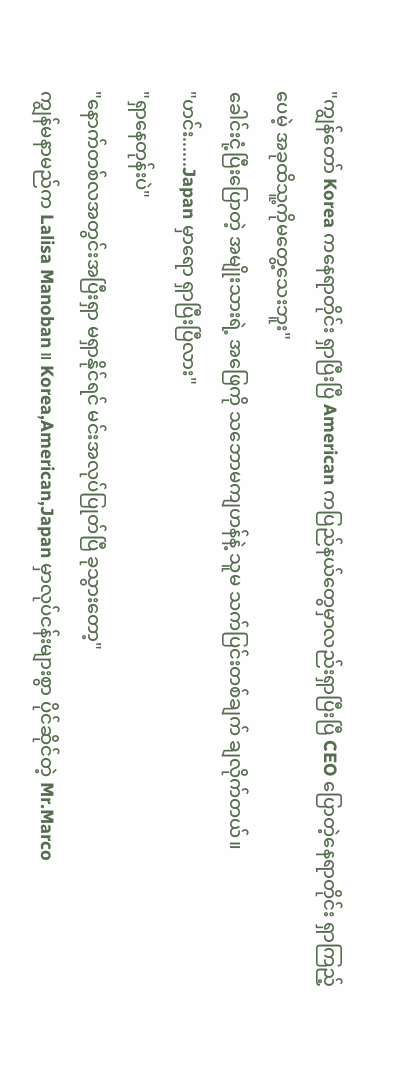"ကျွန်တော် Korea ကနေရာတိုင်း ရှာပြီးပြီ American ကပြည်နယ်တွေမှာလည်းရှာပြီးပြီ CEO ပြောတဲ့နေရာတိုင်း ရှာကြည့်ပေမဲ့ အခုထိသူ့ကိုမတွေ့သေးဘူး"
ခေါင်းငုံ့ပြီးပြောတဲ့ အမျိုးသားရဲ့ အဖြေကို သဘောမကျဟန်နဲ့ သူမ သက်ပြင်းတစ်ချက် ချလိုက်တယ်။
"ဟင်း......Japan မှာရော ရှာပြီးပြီလား"
"ရှာနေတုန်းပဲ"
"နောက်တစ်လအတွင်းအပြီးရှာ မရှာနိုင်ရင် မင်းအလုပ်ပြုတ်ပြီ ခုသွားတော့"
ကျွန်မနာမည်က Lalisa Manoban။ Korea,American,Japan မှာလုပ်ငန်းများစွာ ပိုင်ဆိုင်တဲ့ Mr.Marco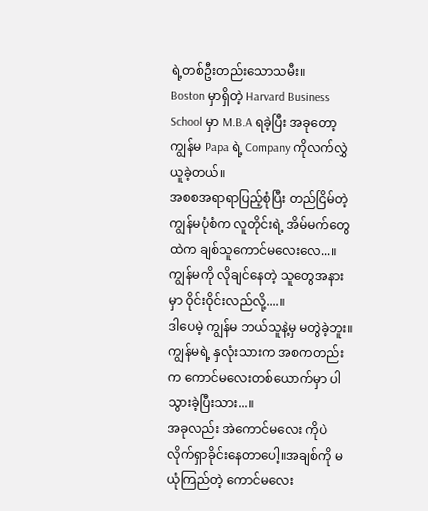ရဲ့တစ်ဦးတည်းသောသမီး။
Boston မှာရှိတဲ့ Harvard Business School မှာ M.B.A ရခဲ့ပြီး အခုတော့ ကျွန်မ Papa ရဲ့ Company ကိုလက်လွှဲယူခဲ့တယ်။
အစစအရာရာပြည့်စုံပြီး တည်ငြိမ်တဲ့ ကျွန်မပုံစံက လူတိုင်းရဲ့ အိမ်မက်တွေထဲက ချစ်သူကောင်မလေးလေ...။ကျွန်မကို လိုချင်နေတဲ့ သူတွေအနားမှာ ဝိုင်းဝိုင်းလည်လို့....။
ဒါပေမဲ့ ကျွန်မ ဘယ်သူနဲ့မှ မတွဲခဲ့ဘူး။ကျွန်မရဲ့ နှလုံးသားက အစကတည်းက ကောင်မလေးတစ်ယောက်မှာ ပါသွားခဲ့ပြီးသား...။
အခုလည်း အဲကောင်မလေး ကိုပဲ လိုက်ရှာခိုင်းနေတာပေါ့။အချစ်ကို မယုံကြည်တဲ့ ကောင်မလေး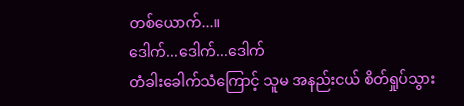တစ်ယောက်...။
ဒေါက်...ဒေါက်...ဒေါက်
တံခါးခေါက်သံကြောင့် သူမ အနည်းငယ် စိတ်ရှုပ်သွား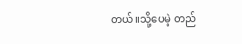တယ်။သို့ပေမဲ့ တည်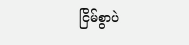ငြိမ်စွာပဲ